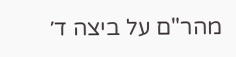מהר"ם על ביצה ד׳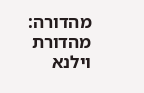מהדורה: מהדורת וילנא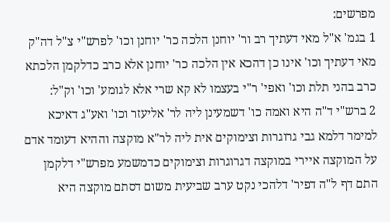מפרשים:
1 בגמ' א"ל מאי דעתיך רב ור' יוחנן הלכה כר' יוחנן וכו' לפרש"י צ"ל דה"ק מאי דעתיך וכו' אינו כן דהכא אין הלכה כר' יוחנן אלא כרב כדלקמן הלכתא כרב בהני תלת וכו' ואפי' ר"י בעצמו לא קא שרי אלא לגומע' וכו' וק"ל:
2 ברש"י ד"ה היא ואמה כו' דשמעינן ליה לר' אליעזר וכו' ואע"ג דאיכא למימר דלמא גבי גרוגרות וצימוקים אית ליה לר"א מוקצה וההיא דעומד אדם על המוקצה איירי במוקצה דגרוגרות וצימוקים כדמשמע מפרש"י דלקמן התם דף ל"ה דפיר' דלהכי נקט ערב שביעית משום דסתם מוקצה היא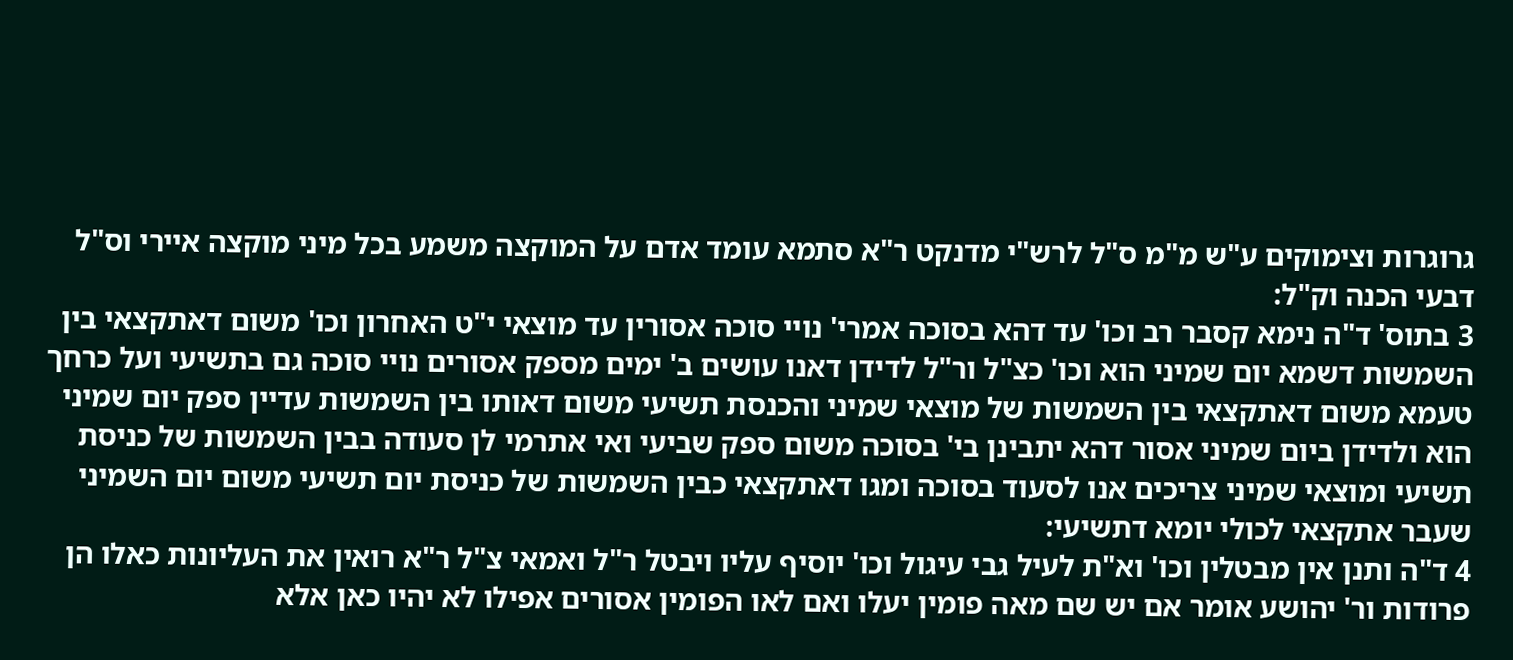גרוגרות וצימוקים ע"ש מ"מ ס"ל לרש"י מדנקט ר"א סתמא עומד אדם על המוקצה משמע בכל מיני מוקצה איירי וס"ל דבעי הכנה וק"ל:
3 בתוס' ד"ה נימא קסבר רב וכו' עד דהא בסוכה אמרי' נויי סוכה אסורין עד מוצאי י"ט האחרון וכו' משום דאתקצאי בין השמשות דשמא יום שמיני הוא וכו' כצ"ל ור"ל לדידן דאנו עושים ב' ימים מספק אסורים נויי סוכה גם בתשיעי ועל כרחך טעמא משום דאתקצאי בין השמשות של מוצאי שמיני והכנסת תשיעי משום דאותו בין השמשות עדיין ספק יום שמיני הוא ולדידן ביום שמיני אסור דהא יתבינן בי' בסוכה משום ספק שביעי ואי אתרמי לן סעודה בבין השמשות של כניסת תשיעי ומוצאי שמיני צריכים אנו לסעוד בסוכה ומגו דאתקצאי כבין השמשות של כניסת יום תשיעי משום יום השמיני שעבר אתקצאי לכולי יומא דתשיעי:
4 ד"ה ותנן אין מבטלין וכו' וא"ת לעיל גבי עיגול וכו' יוסיף עליו ויבטל ר"ל ואמאי צ"ל ר"א רואין את העליונות כאלו הן פרודות ור' יהושע אומר אם יש שם מאה פומין יעלו ואם לאו הפומין אסורים אפילו לא יהיו כאן אלא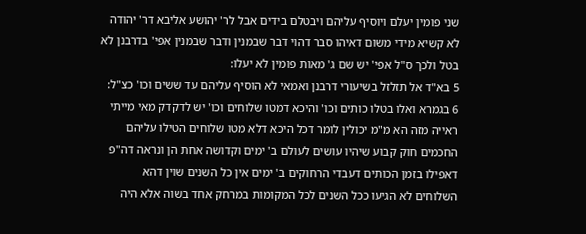שני פומין יעלם ויוסיף עליהם ויבטלם בידים אבל לר' יהושע אליבא דר' יהודה לא קשיא מידי משום דאיהו סבר דהוי דבר שבמנין ודבר שבמנין אפי' בדרבנן לא בטל ולכך ס"ל אפי' יש שם ג' מאות פומין לא יעלו:
5 בא"ד אל תזלזל בשיעורי דרבנן ואמאי לא הוסיף עליהם עד ששים וכו' כצ"ל:
6 בגמרא ואלו בטלו כותים וכו' והיכא דמטו שלוחים וכו' יש לדקדק מאי מייתי ראייה מזה הא מ"מ יכולין לומר דכל היכא דלא מטו שלוחים הטילו עליהם החכמים חוק קבוע שיהיו עושים לעולם ב' ימים וקדושה אחת הן ונראה דה"פ דאפילו בזמן הכותים דעבדי הרחוקים ב' ימים אין כל השנים שוין דהא השלוחים לא הגיעו ככל השנים לכל המקומות במרחק אחד בשוה אלא היה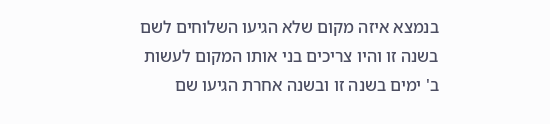בנמצא איזה מקום שלא הגיעו השלוחים לשם בשנה זו והיו צריכים בני אותו המקום לעשות ב' ימים בשנה זו ובשנה אחרת הגיעו שם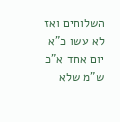השלוחים ואז לא עשו כ"א יום אחד א"כ ש"מ שלא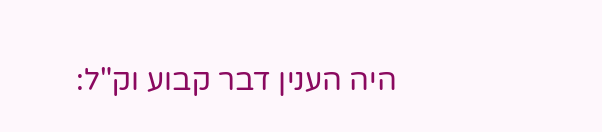היה הענין דבר קבוע וק"ל: